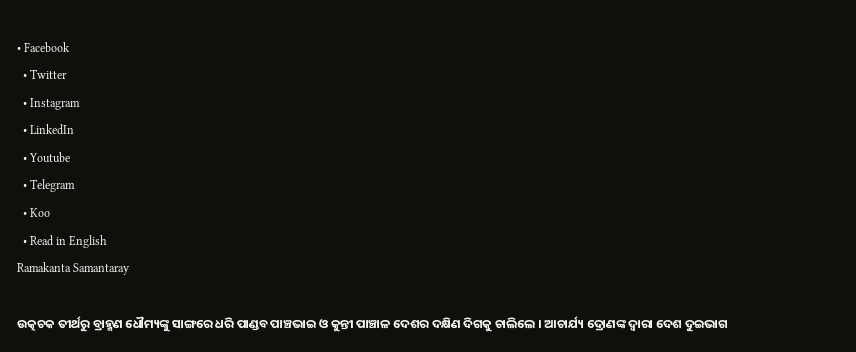• Facebook
  • Twitter
  • Instagram
  • LinkedIn
  • Youtube
  • Telegram
  • Koo
  • Read in English
Ramakanta Samantaray

ଉତ୍କଚକ ତୀର୍ଥରୁ ବ୍ରାହ୍ମଣ ଧୌମ୍ୟଙ୍କୁ ସାଙ୍ଗରେ ଧରି ପାଣ୍ଡବ ପାଞ୍ଚଭାଇ ଓ କୁନ୍ତୀ ପାଞ୍ଚାଳ ଦେଶର ଦକ୍ଷିଣ ଦିଗକୁ ଚାଲିଲେ । ଆଚାର୍ଯ୍ୟ ଦ୍ରୋଣଙ୍କ ଦ୍ୱାରା ଦେଶ ଦୁଇଭାଗ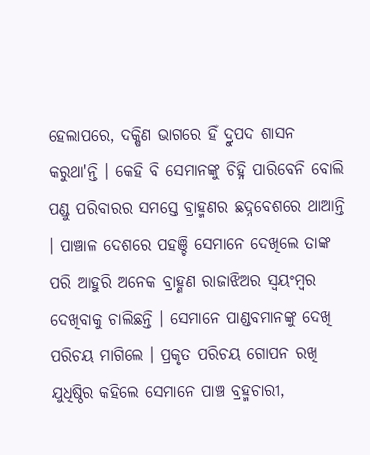ହେଲାପରେ, ଦକ୍ଷିଣ ଭାଗରେ ହିଁ ଦ୍ରୁପଦ ଶାସନ କରୁଥା'ନ୍ତି । କେହି ବି ସେମାନଙ୍କୁ ଚିହ୍ନି ପାରିବେନି ବୋଲି ପଣ୍ଡୁ ପରିବାରର ସମସ୍ତେ ବ୍ରାହ୍ମଣର ଛଦ୍ନବେଶରେ ଥାଆନ୍ତି । ପାଞ୍ଚାଳ ଦେଶରେ ପହଞ୍ଚି ସେମାନେ ଦେଖିଲେ ତାଙ୍କ ପରି ଆହୁରି ଅନେକ ବ୍ରାହ୍ଣଣ ରାଜାଝିଅର ସ୍ୱୟଂମ୍ବର ଦେଖିବାକୁ ଚାଲିଛନ୍ତି । ସେମାନେ ପାଣ୍ଡବମାନଙ୍କୁ ଦେଖି ପରିଚୟ ମାଗିଲେ । ପ୍ରକୃତ ପରିଚୟ ଗୋପନ ରଖି ଯୁଧିଷ୍ଠିର କହିଲେ ସେମାନେ ପାଞ୍ଚ ବ୍ରହ୍ମଚାରୀ,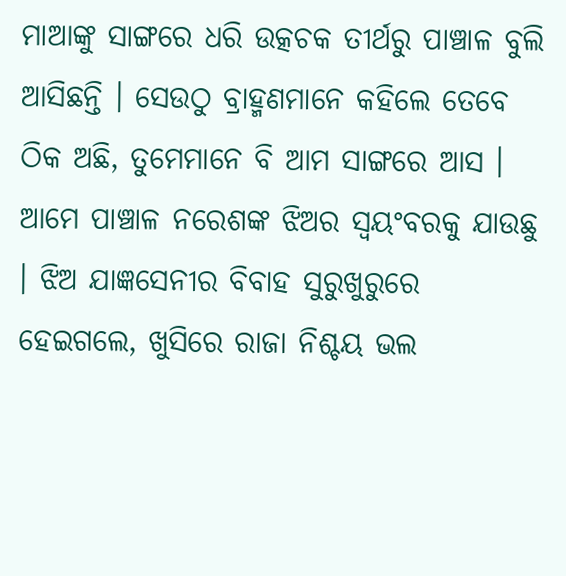ମାଆଙ୍କୁ ସାଙ୍ଗରେ ଧରି ଉତ୍କଚକ ତୀର୍ଥରୁ ପାଞ୍ଚାଳ ବୁଲି ଆସିଛନ୍ତି । ସେଉଠୁ ବ୍ରାହ୍ମଣମାନେ କହିଲେ ତେବେ ଠିକ ଅଛି, ତୁମେମାନେ ବି ଆମ ସାଙ୍ଗରେ ଆସ । ଆମେ ପାଞ୍ଚାଳ ନରେଶଙ୍କ ଝିଅର ସ୍ୱୟଂବରକୁ ଯାଉଛୁ । ଝିଅ ଯାଜ୍ଞସେନୀର ବିବାହ ସୁରୁଖୁରୁରେ ହେଇଗଲେ, ଖୁସିରେ ରାଜା ନିଶ୍ଚୟ ଭଲ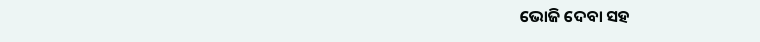ଭୋଜି ଦେବା ସହ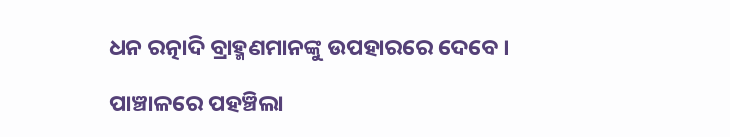ଧନ ରତ୍ନାଦି ବ୍ରାହ୍ମଣମାନଙ୍କୁ ଉପହାରରେ ଦେବେ ।

ପାଞ୍ଚାଳରେ ପହଞ୍ଚିଲା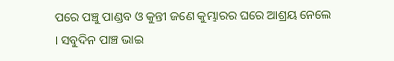ପରେ ପଞ୍ଚୁ ପାଣ୍ଡବ ଓ କୁନ୍ତୀ ଜଣେ କୁମ୍ଭାରର ଘରେ ଆଶ୍ରୟ ନେଲେ । ସବୁଦିନ ପାଞ୍ଚ ଭାଇ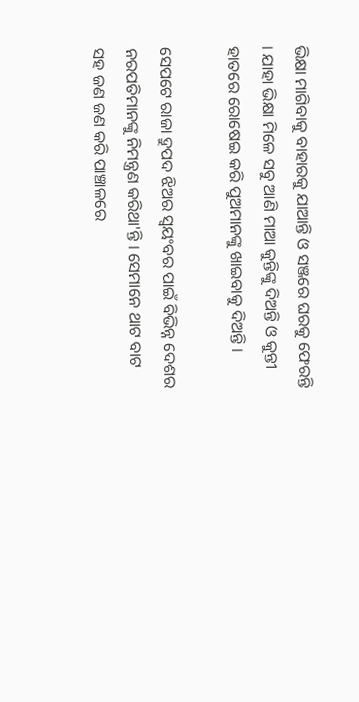ଭିକ୍ଷା ମାଗିବାକୁ ବାହାରକୁ ଯାଆନ୍ତି ଓ ସଞ୍ଜରେ ଘରକୁ ଫେରନ୍ତି । ଯାହା ଭିକ୍ଷା ମିଳେ ସବୁ ଆଣି ମାଆ କୁନ୍ତିଙ୍କୁ ଦିଅନ୍ତି ଓ କୁନ୍ତୀ ହାତରେ ରୋଷେଇ କରି ପୁଅମାନଙ୍କୁ ଖାଇବାକୁ ଦିଅନ୍ତି ।

ସେପଟେ ରାଜା ଦ୍ରୁପଦ ଝିଅର ସ୍ୱୟଂବର ପାଇଁ ବିଭିନ୍ନ ଦେଶର ନରପତିମାନଙ୍କୁ ନିମନ୍ତ୍ରଣ କରିଥା'ନ୍ତି । ସେମାନେ ଥାଟ ବାଟ ସହ ଜଣ ଜଣ କରି ପାଞ୍ଚାଳରେ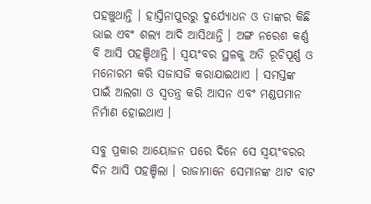ପହଞ୍ଚୁଥାନ୍ତି । ହାସ୍ତିନାପୁରରୁ ଦୁର୍ଯ୍ୟୋଧନ ଓ ତାଙ୍କର କିଛି ଭାଇ ଏବଂ ଶଲ୍ୟ ଆଦି ଆସିଥାନ୍ତି । ଅଙ୍ଗ ନରେଶ କର୍ଣ୍ଣ ବି ଆସି ପହଞ୍ଚିଥାନ୍ତି । ସ୍ୱୟଂବର ସ୍ଥଳକୁ ଅତି ରୂଚିପୂର୍ଣ୍ଣ ଓ ମନୋରମ କରି ସଜାସଜି କରାଯାଇଥାଏ । ସମସ୍ତଙ୍କ ପାଇଁ ଅଲଗା ଓ ସ୍ୱତନ୍ତ୍ର କରି ଆସନ ଏବଂ ମଣ୍ଡପମାନ ନିର୍ମାଣ ହୋଇଥାଏ ।

ସବୁ ପ୍ରକାର ଆୟୋଜନ ପରେ ଦିନେ ସେ ସ୍ୱୟଂବରର ଦିନ ଆସି ପହଞ୍ଚିଲା । ରାଜାମାନେ ସେମାନଙ୍କ ଥାଟ ବାଟ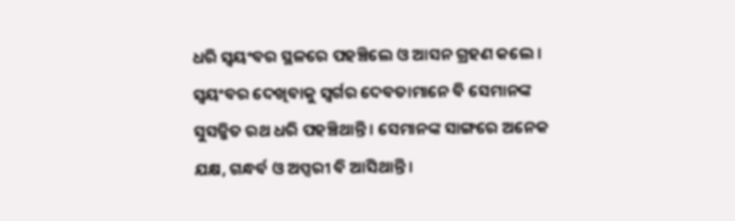ଧରି ସ୍ୱୟଂବର ସ୍ଥଳରେ ପହଞ୍ଚିଲେ ଓ ଆସନ ଗ୍ରହଣ କଲେ । ସ୍ୱୟଂବର ଦେଖିବାକୁ ସ୍ୱର୍ଗର ଦେବତାମାନେ ବି ସେମାନଙ୍କ ସୁସଜ୍ଜିତ ରଥ ଧରି ପହଞ୍ଚିଥାନ୍ତି । ସେମାନଙ୍କ ସାଙ୍ଗରେ ଅନେକ ଯକ୍ଷ, ଗନ୍ଧର୍ବ ଓ ଅପ୍ସରୀ ବି ଆସିଥାନ୍ତି ।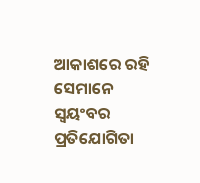ଆକାଶରେ ରହି ସେମାନେ ସ୍ୱୟଂବର ପ୍ରତିଯୋଗିତା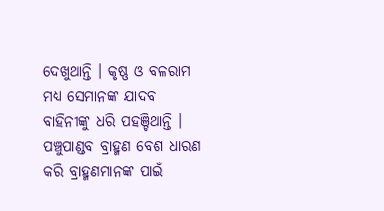ଦେଖୁଥାନ୍ତି । କୃଷ୍ଣ ଓ ବଳରାମ ମଧ୍ୟ ସେମାନଙ୍କ ଯାଦବ ବାହିନୀଙ୍କୁ ଧରି ପହଞ୍ଚିଥାନ୍ତି । ପଞ୍ଚୁପାଣ୍ଡବ ବ୍ରାହ୍ମଣ ବେଶ ଧାରଣ କରି ବ୍ରାହ୍ମଣମାନଙ୍କ ପାଇଁ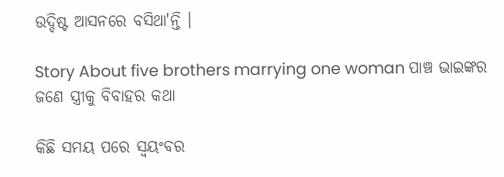ଉଦ୍ଦିଷ୍ଟ ଆସନରେ ବସିଥା'ନ୍ତି ।

Story About five brothers marrying one woman ପାଞ୍ଚ ଭାଇଙ୍କର ଜଣେ ସ୍ତ୍ରୀକୁ ବିବାହର କଥା

କିଛି ସମୟ ପରେ ସ୍ୱୟଂବର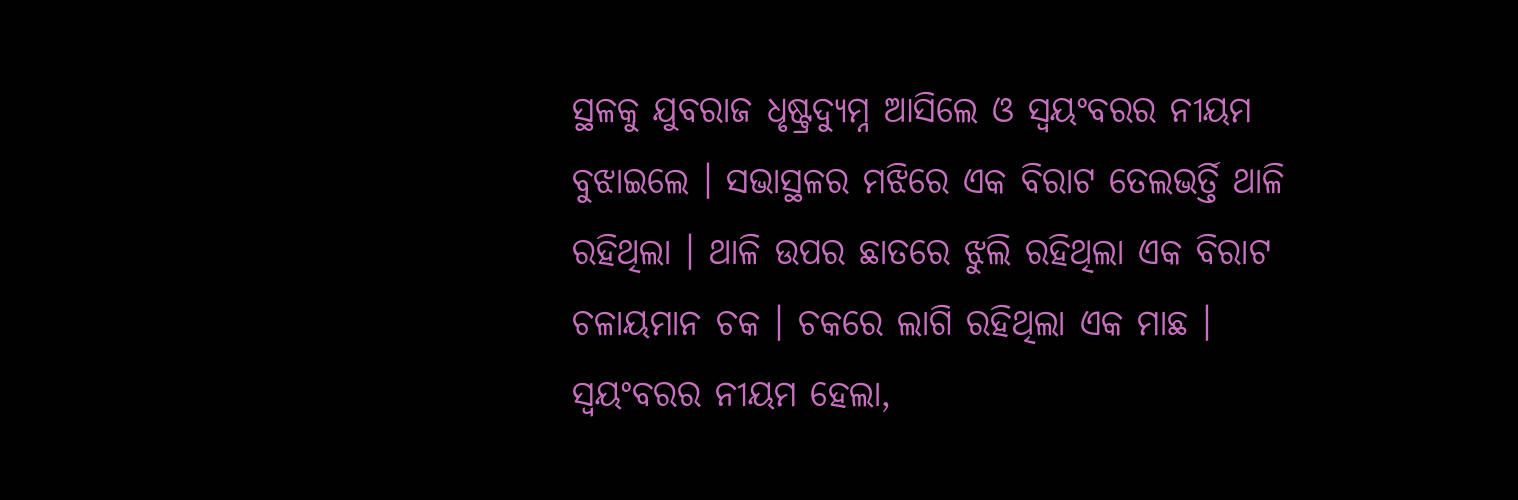ସ୍ଥଳକୁ ଯୁବରାଜ ଧୃଷ୍ଟ୍ରଦ୍ୟୁମ୍ନ ଆସିଲେ ଓ ସ୍ୱୟଂବରର ନୀୟମ ବୁଝାଇଲେ । ସଭାସ୍ଥଳର ମଝିରେ ଏକ ବିରାଟ ତେଲଭର୍ତ୍ତି ଥାଳି ରହିଥିଲା । ଥାଳି ଉପର ଛାତରେ ଝୁଲି ରହିଥିଲା ଏକ ବିରାଟ ଚଳାୟମାନ ଚକ । ଚକରେ ଲାଗି ରହିଥିଲା ଏକ ମାଛ । ସ୍ୱୟଂବରର ନୀୟମ ହେଲା,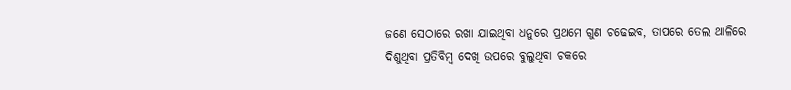ଜଣେ ସେଠାରେ ରଖା ଯାଇଥିବା ଧନୁରେ ପ୍ରଥମେ ଗୁଣ ଚଢେଇବ, ତାପରେ ତେଲ ଥାଳିରେ ଦିଶୁଥିବା ପ୍ରତିବିମ୍ବ ଦେଖି ଉପରେ ବୁଲୁଥିବା ଚକରେ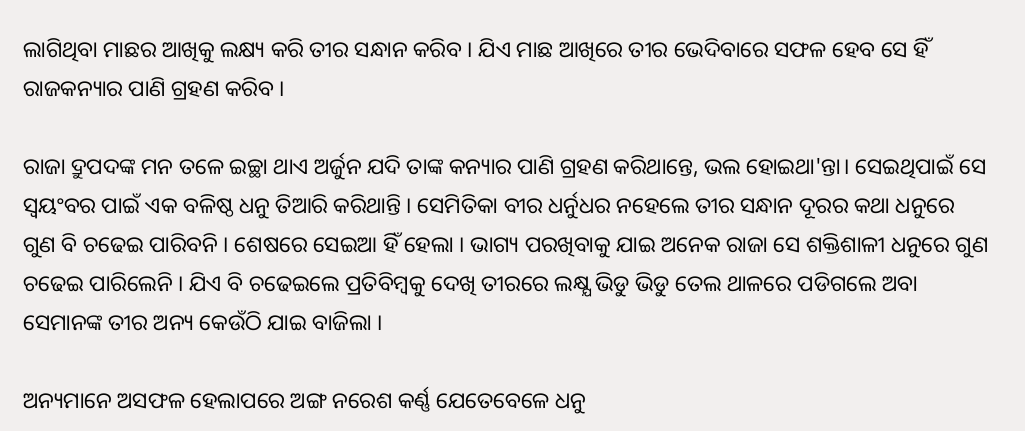ଲାଗିଥିବା ମାଛର ଆଖିକୁ ଲକ୍ଷ୍ୟ କରି ତୀର ସନ୍ଧାନ କରିବ । ଯିଏ ମାଛ ଆଖିରେ ତୀର ଭେଦିବାରେ ସଫଳ ହେବ ସେ ହିଁ ରାଜକନ୍ୟାର ପାଣି ଗ୍ରହଣ କରିବ ।

ରାଜା ଦ୍ରୁପଦଙ୍କ ମନ ତଳେ ଇଚ୍ଛା ଥାଏ ଅର୍ଜୁନ ଯଦି ତାଙ୍କ କନ୍ୟାର ପାଣି ଗ୍ରହଣ କରିଥାନ୍ତେ, ଭଲ ହୋଇଥା'ନ୍ତା। ସେଇଥିପାଇଁ ସେ ସ୍ୱୟଂବର ପାଇଁ ଏକ ବଳିଷ୍ଠ ଧନୁ ତିଆରି କରିଥାନ୍ତି । ସେମିତିକା ବୀର ଧର୍ନୁଧର ନହେଲେ ତୀର ସନ୍ଧାନ ଦୂରର କଥା ଧନୁରେ ଗୁଣ ବି ଚଢେଇ ପାରିବନି । ଶେଷରେ ସେଇଆ ହିଁ ହେଲା । ଭାଗ୍ୟ ପରଖିବାକୁ ଯାଇ ଅନେକ ରାଜା ସେ ଶକ୍ତିଶାଳୀ ଧନୁରେ ଗୁଣ ଚଢେଇ ପାରିଲେନି । ଯିଏ ବି ଚଢେଇଲେ ପ୍ରତିବିମ୍ବକୁ ଦେଖି ତୀରରେ ଲକ୍ଷ୍ଯ ଭିଡୁ ଭିଡୁ ତେଲ ଥାଳରେ ପଡିଗଲେ ଅବା ସେମାନଙ୍କ ତୀର ଅନ୍ୟ କେଉଁଠି ଯାଇ ବାଜିଲା ।

ଅନ୍ୟମାନେ ଅସଫଳ ହେଲାପରେ ଅଙ୍ଗ ନରେଶ କର୍ଣ୍ଣ ଯେତେବେଳେ ଧନୁ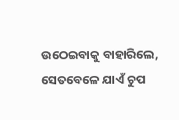ଉଠେଇବାକୁ ବାହାରିଲେ, ସେତବେଳେ ଯାଏଁ ଚୁପ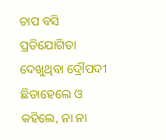ଚାପ ବସି ପ୍ରତିଯୋଗିତା ଦେଖୁଥିବା ଦ୍ରୌପଦୀ ଛିଡାହେଲେ ଓ କହିଲେ, ନା ନା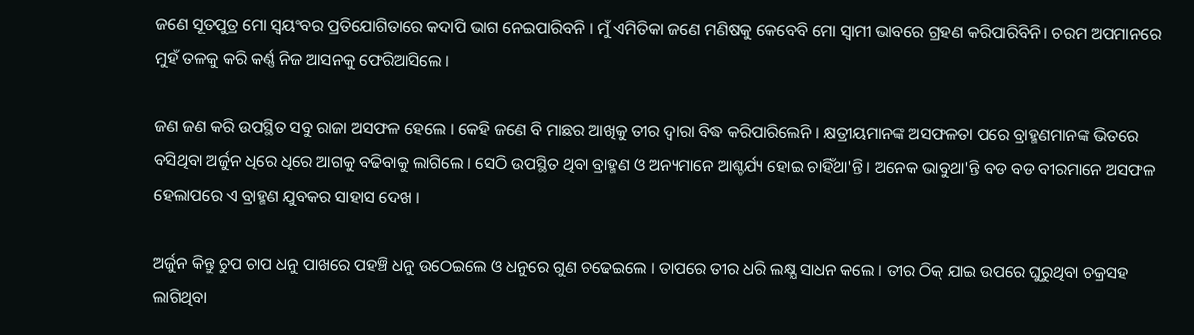ଜଣେ ସୂତପୁତ୍ର ମୋ ସ୍ୱୟଂବର ପ୍ରତିଯୋଗିତାରେ କଦାପି ଭାଗ ନେଇପାରିବନି । ମୁଁ ଏମିତିକା ଜଣେ ମଣିଷକୁ କେବେବି ମୋ ସ୍ୱାମୀ ଭାବରେ ଗ୍ରହଣ କରିପାରିବିନି। ଚରମ ଅପମାନରେ ମୁହଁ ତଳକୁ କରି କର୍ଣ୍ଣ ନିଜ ଆସନକୁ ଫେରିଆସିଲେ ।

ଜଣ ଜଣ କରି ଉପସ୍ଥିତ ସବୁ ରାଜା ଅସଫଳ ହେଲେ । କେହି ଜଣେ ବି ମାଛର ଆଖିକୁ ତୀର ଦ୍ୱାରା ବିଦ୍ଧ କରିପାରିଲେନି । କ୍ଷତ୍ରୀୟମାନଙ୍କ ଅସଫଳତା ପରେ ବ୍ରାହ୍ମଣମାନଙ୍କ ଭିତରେ ବସିଥିବା ଅର୍ଜୁନ ଧିରେ ଧିରେ ଆଗକୁ ବଢିବାକୁ ଲାଗିଲେ । ସେଠି ଉପସ୍ଥିତ ଥିବା ବ୍ରାହ୍ମଣ ଓ ଅନ୍ୟମାନେ ଆଶ୍ଚର୍ଯ୍ୟ ହୋଇ ଚାହିଁଥା'ନ୍ତି। ଅନେକ ଭାବୁଥା'ନ୍ତି ବଡ ବଡ ବୀରମାନେ ଅସଫଳ ହେଲାପରେ ଏ ବ୍ରାହ୍ମଣ ଯୁବକର ସାହାସ ଦେଖ ।

ଅର୍ଜୁନ କିନ୍ତୁ ଚୁପ ଚାପ ଧନୁ ପାଖରେ ପହଞ୍ଚି ଧନୁ ଉଠେଇଲେ ଓ ଧନୁରେ ଗୁଣ ଚଢେଇଲେ । ତାପରେ ତୀର ଧରି ଲକ୍ଷ୍ଯ ସାଧନ କଲେ । ତୀର ଠିକ୍ ଯାଇ ଉପରେ ଘୁରୁଥିବା ଚକ୍ରସହ ଲାଗିଥିବା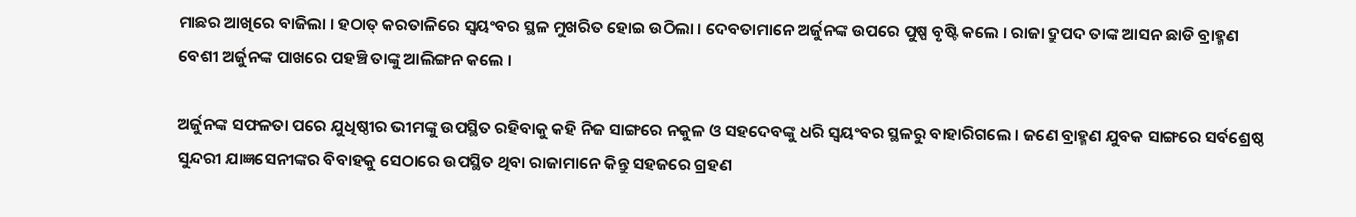ମାଛର ଆଖିରେ ବାଜିଲା । ହଠାତ୍ କରତାଳିରେ ସ୍ୱୟଂବର ସ୍ଥଳ ମୁଖରିତ ହୋଇ ଉଠିଲା । ଦେବତାମାନେ ଅର୍ଜୁନଙ୍କ ଉପରେ ପୁଷ୍ପ ବୃଷ୍ଟି କଲେ । ରାଜା ଦ୍ରୁପଦ ତାଙ୍କ ଆସନ ଛାଡି ବ୍ରାହ୍ମଣ ବେଶୀ ଅର୍ଜୁନଙ୍କ ପାଖରେ ପହଞ୍ଚି ତାଙ୍କୁ ଆଲିଙ୍ଗନ କଲେ ।

ଅର୍ଜୁନଙ୍କ ସଫଳତା ପରେ ଯୁଧିଷ୍ଠୀର ଭୀମଙ୍କୁ ଉପସ୍ଥିତ ରହିବାକୁ କହି ନିଜ ସାଙ୍ଗରେ ନକୁଳ ଓ ସହଦେବଙ୍କୁ ଧରି ସ୍ୱୟଂବର ସ୍ଥଳରୁ ବାହାରିଗଲେ । ଜଣେ ବ୍ରାହ୍ମଣ ଯୁବକ ସାଙ୍ଗରେ ସର୍ବଶ୍ରେଷ୍ଠ ସୁନ୍ଦରୀ ଯାଜ୍ଞସେନୀଙ୍କର ବିବାହକୁ ସେଠାରେ ଉପସ୍ଥିତ ଥିବା ରାଜାମାନେ କିନ୍ତୁ ସହଜରେ ଗ୍ରହଣ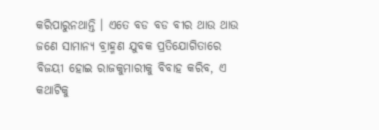କରିପାରୁନଥାନ୍ତି । ଏତେ ବଡ ବଡ ବୀର ଥାଉ ଥାଉ ଜଣେ ସାମାନ୍ୟ ବ୍ରାହ୍ମଣ ଯୁବକ ପ୍ରତିଯୋଗିତାରେ ବିଜୟୀ ହୋଇ ରାଜକୁମାରୀକୁ ବିବାହ କରିବ, ଏ କଥାଟିକୁ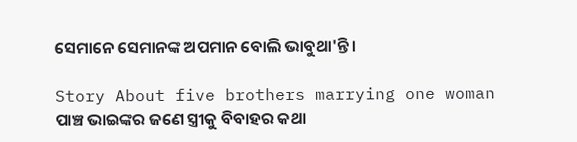ସେମାନେ ସେମାନଙ୍କ ଅପମାନ ବୋଲି ଭାବୁଥା'ନ୍ତି ।

Story About five brothers marrying one woman ପାଞ୍ଚ ଭାଇଙ୍କର ଜଣେ ସ୍ତ୍ରୀକୁ ବିବାହର କଥା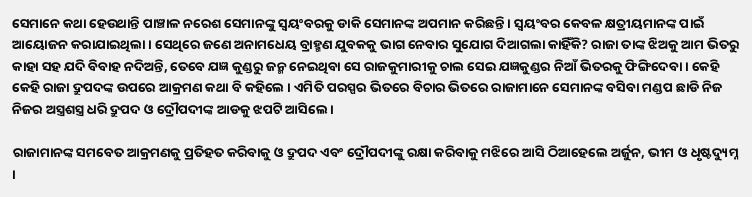ସେମାନେ କଥା ହେଉଥାନ୍ତି ପାଞ୍ଚାଳ ନରେଶ ସେମାନଙ୍କୁ ସ୍ୱୟଂବରକୁ ଡାକି ସେମାନଙ୍କ ଅପମାନ କରିଛନ୍ତି । ସ୍ୱୟଂବର କେବଳ କ୍ଷତ୍ରୀୟମାନଙ୍କ ପାଇଁ ଆୟୋଜନ କରାଯାଇଥିଲା । ସେଥିରେ ଜଣେ ଅନାମଧେୟ ବ୍ରାହ୍ମଣ ଯୁବକକୁ ଭାଗ ନେବାର ସୁଯୋଗ ଦିଆଗଲା କାହିଁକି? ରାଜା ତାଙ୍କ ଝିଅକୁ ଆମ ଭିତରୁ କାହା ସହ ଯଦି ବିବାହ ନଦିଅନ୍ତି, ତେବେ ଯଜ୍ଞ କୁଣ୍ଡରୁ ଜନ୍ମ ନେଇଥିବା ସେ ରାଜକୁମାରୀକୁ ଚାଲ ସେଇ ଯଜ୍ଞକୁଣ୍ଡର ନିଆଁ ଭିତରକୁ ଫିଙ୍ଗିଦେବା । କେହି କେହି ରାଜା ଦ୍ରୁପଦଙ୍କ ଉପରେ ଆକ୍ରମଣ କଥା ବି କହିଲେ । ଏମିତି ପରସ୍ପର ଭିତରେ ବିଚାର ଭିତରେ ରାଜାମାନେ ସେମାନଙ୍କ ବସିବା ମଣ୍ଡପ ଛାଡି ନିଜ ନିଜର ଅସ୍ତ୍ରଶସ୍ତ୍ର ଧରି ଦ୍ରୁପଦ ଓ ଦ୍ରୌପଦୀଙ୍କ ଆଡକୁ ଝପଟି ଆସିଲେ।

ରାଜାମାନଙ୍କ ସମବେତ ଆକ୍ରମଣକୁ ପ୍ରତିହତ କରିବାକୁ ଓ ଦ୍ରୁପଦ ଏବଂ ଦ୍ରୌପଦୀଙ୍କୁ ରକ୍ଷା କରିବାକୁ ମଝିରେ ଆସି ଠିଆହେଲେ ଅର୍ଜୁନ, ଭୀମ ଓ ଧୃଷ୍ଟଦ୍ୟୁମ୍ନ ।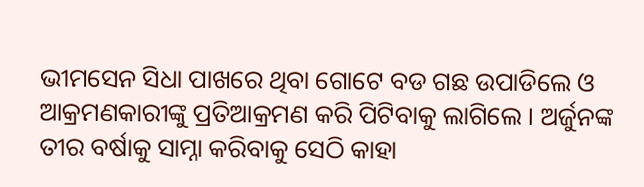ଭୀମସେନ ସିଧା ପାଖରେ ଥିବା ଗୋଟେ ବଡ ଗଛ ଉପାଡିଲେ ଓ ଆକ୍ରମଣକାରୀଙ୍କୁ ପ୍ରତିଆକ୍ରମଣ କରି ପିଟିବାକୁ ଲାଗିଲେ । ଅର୍ଜୁନଙ୍କ ତୀର ବର୍ଷାକୁ ସାମ୍ନା କରିବାକୁ ସେଠି କାହା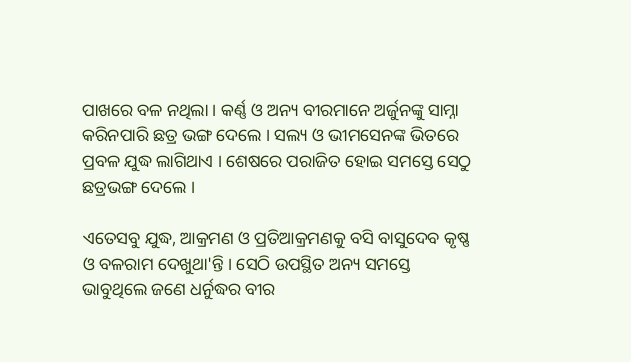ପାଖରେ ବଳ ନଥିଲା । କର୍ଣ୍ଣ ଓ ଅନ୍ୟ ବୀରମାନେ ଅର୍ଜୁନଙ୍କୁ ସାମ୍ନା କରିନପାରି ଛତ୍ର ଭଙ୍ଗ ଦେଲେ । ସଲ୍ୟ ଓ ଭୀମସେନଙ୍କ ଭିତରେ ପ୍ରବଳ ଯୁଦ୍ଧ ଲାଗିଥାଏ । ଶେଷରେ ପରାଜିତ ହୋଇ ସମସ୍ତେ ସେଠୁ ଛତ୍ରଭଙ୍ଗ ଦେଲେ ।

ଏତେସବୁ ଯୁଦ୍ଧ, ଆକ୍ରମଣ ଓ ପ୍ରତିଆକ୍ରମଣକୁ ବସି ବାସୁଦେବ କୃଷ୍ଣ ଓ ବଳରାମ ଦେଖୁଥା'ନ୍ତି । ସେଠି ଉପସ୍ଥିତ ଅନ୍ୟ ସମସ୍ତେ ଭାବୁଥିଲେ ଜଣେ ଧର୍ନୁଦ୍ଧର ବୀର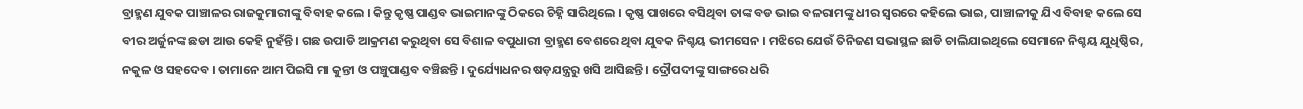ବ୍ରାହ୍ମଣ ଯୁବକ ପାଞ୍ଚାଳର ରାଜକୁମାରୀଙ୍କୁ ବିବାହ କଲେ । କିନ୍ତୁ କୃଷ୍ଣ ପାଣ୍ଡବ ଭାଇମାନଙ୍କୁ ଠିକରେ ଚିହ୍ନି ସାରିଥିଲେ । କୃଷ୍ଣ ପାଖରେ ବସିଥିବା ତାଙ୍କ ବଡ ଭାଇ ବଳରାମଙ୍କୁ ଧୀର ସ୍ୱରରେ କହିଲେ ଭାଇ, ପାଞ୍ଚାଳୀକୁ ଯିଏ ବିବାହ କଲେ ସେ ବୀର ଅର୍ଜୁନଙ୍କ ଛଡା ଆଉ କେହି ନୁହଁନ୍ତି । ଗଛ ଉପାଡି ଆକ୍ରମଣ କରୁଥିବା ସେ ବିଶାଳ ବପୁଧାରୀ ବ୍ରାହ୍ମଣ ବେଶରେ ଥିବା ଯୁବକ ନିଶ୍ଚୟ ଭୀମସେନ । ମଝିରେ ଯେଉଁ ତିନିଜଣ ସଭାସ୍ଥଳ ଛାଡି ଚାଲିଯାଇଥିଲେ ସେମାନେ ନିଶ୍ଚୟ ଯୁଧିଷ୍ଠିର, ନକୁଳ ଓ ସହଦେବ । ତାମାନେ ଆମ ପିଇସି ମା କୁନ୍ତୀ ଓ ପଞ୍ଚୁପାଣ୍ଡବ ବଞ୍ଚିଛନ୍ତି । ଦୁର୍ଯ୍ୟୋଧନର ଷଡ଼ଯନ୍ତ୍ରରୁ ଖସି ଆସିଛନ୍ତି । ଦ୍ରୌପଦୀଙ୍କୁ ସାଙ୍ଗରେ ଧରି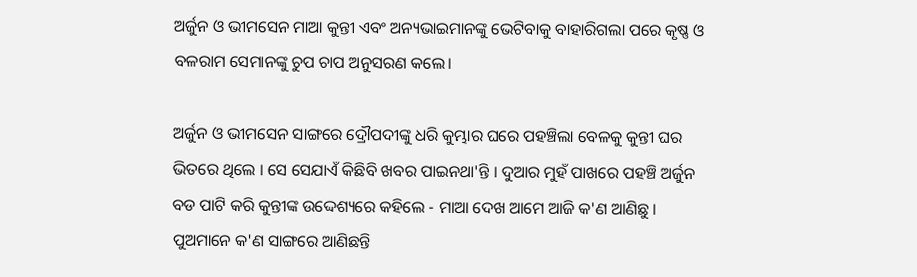ଅର୍ଜୁନ ଓ ଭୀମସେନ ମାଆ କୁନ୍ତୀ ଏବଂ ଅନ୍ୟଭାଇମାନଙ୍କୁ ଭେଟିବାକୁ ବାହାରିଗଲା ପରେ କୃଷ୍ଣ ଓ ବଳରାମ ସେମାନଙ୍କୁ ଚୁପ ଚାପ ଅନୁସରଣ କଲେ।

ଅର୍ଜୁନ ଓ ଭୀମସେନ ସାଙ୍ଗରେ ଦ୍ରୌପଦୀଙ୍କୁ ଧରି କୁମ୍ଭାର ଘରେ ପହଞ୍ଚିଲା ବେଳକୁ କୁନ୍ତୀ ଘର ଭିତରେ ଥିଲେ । ସେ ସେଯାଏଁ କିଛିବି ଖବର ପାଇନଥା'ନ୍ତି । ଦୁଆର ମୁହଁ ପାଖରେ ପହଞ୍ଚି ଅର୍ଜୁନ ବଡ ପାଟି କରି କୁନ୍ତୀଙ୍କ ଉଦ୍ଦେଶ୍ୟରେ କହିଲେ - ମାଆ ଦେଖ ଆମେ ଆଜି କ'ଣ ଆଣିଛୁ । ପୁଅମାନେ କ'ଣ ସାଙ୍ଗରେ ଆଣିଛନ୍ତି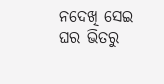ନଦେଖି ସେଇ ଘର ଭିତରୁ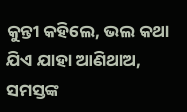କୁନ୍ତୀ କହିଲେ, ଭଲ କଥା ଯିଏ ଯାହା ଆଣିଥାଅ, ସମସ୍ତଙ୍କ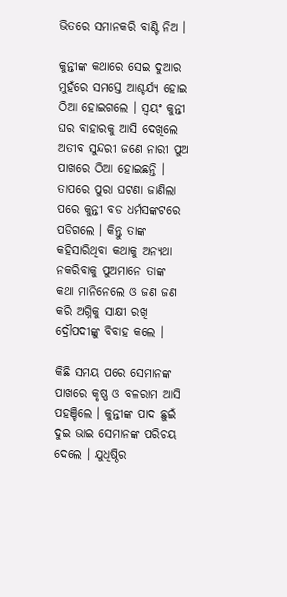ଭିତରେ ସମାନକରି ବାଣ୍ଟି ନିଅ ।

କୁନ୍ତୀଙ୍କ କଥାରେ ସେଇ ଦୁଆର ମୁହଁରେ ସମସ୍ତେ ଆଶ୍ଚର୍ଯ୍ୟ ହୋଇ ଠିଆ ହୋଇଗଲେ । ସ୍ୱୟଂ କୁନ୍ତୀ ଘର ବାହାରକୁ ଆସି ଦେଖିଲେ ଅତୀବ ସୁନ୍ଦରୀ ଜଣେ ନାରୀ ପୁଅ ପାଖରେ ଠିଆ ହୋଇଛନ୍ତି । ତାପରେ ପୁରା ଘଟଣା ଜାଣିଲା ପରେ କୁନ୍ତୀ ବଡ ଧର୍ମସଙ୍କଟରେ ପଡିଗଲେ । କିନ୍ତୁ ତାଙ୍କ କହିସାରିଥିବା କଥାକୁ ଅନ୍ୟଥା ନକରିବାକୁ ପୁଅମାନେ ତାଙ୍କ କଥା ମାନିନେଲେ ଓ ଜଣ ଜଣ କରି ଅଗ୍ନିକୁ ସାକ୍ଷୀ ରଖି ଦ୍ରୌପଦୀଙ୍କୁ ବିବାହ କଲେ ।

କିଛି ସମୟ ପରେ ସେମାନଙ୍କ ପାଖରେ କୃଷ୍ଣ ଓ ବଳରାମ ଆସି ପହଞ୍ଚିଲେ । କୁନ୍ତୀଙ୍କ ପାଦ ଛୁଇଁ ଦୁଇ ଭାଇ ସେମାନଙ୍କ ପରିଚୟ ଦେଲେ । ଯୁଧିଷ୍ଠିର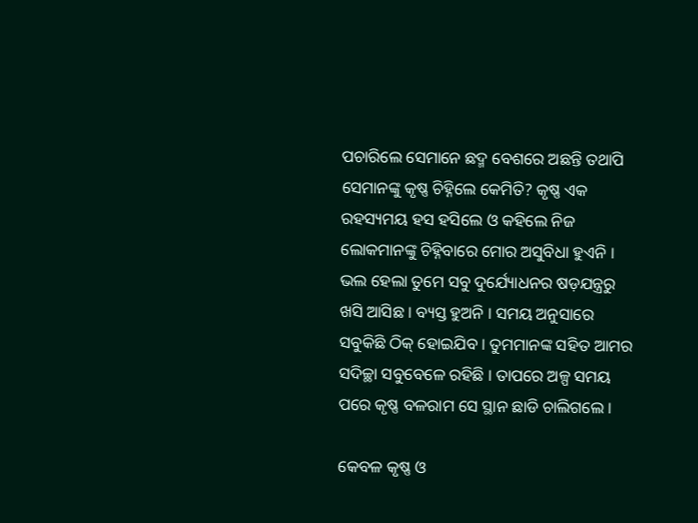ପଚାରିଲେ ସେମାନେ ଛଦ୍ମ ବେଶରେ ଅଛନ୍ତି ତଥାପି ସେମାନଙ୍କୁ କୃଷ୍ଣ ଚିହ୍ନିଲେ କେମିତି? କୃଷ୍ଣ ଏକ ରହସ୍ୟମୟ ହସ ହସିଲେ ଓ କହିଲେ ନିଜ ଲୋକମାନଙ୍କୁ ଚିହ୍ନିବାରେ ମୋର ଅସୁବିଧା ହୁଏନି । ଭଲ ହେଲା ତୁମେ ସବୁ ଦୁର୍ଯ୍ୟୋଧନର ଷଡ଼ଯନ୍ତ୍ରରୁ ଖସି ଆସିଛ । ବ୍ୟସ୍ତ ହୁଅନି । ସମୟ ଅନୁସାରେ ସବୁକିଛି ଠିକ୍ ହୋଇଯିବ । ତୁମମାନଙ୍କ ସହିତ ଆମର ସଦିଚ୍ଛା ସବୁବେଳେ ରହିଛି । ତାପରେ ଅଳ୍ପ ସମୟ ପରେ କୃଷ୍ଣ ବଳରାମ ସେ ସ୍ଥାନ ଛାଡି ଚାଲିଗଲେ ।

କେବଳ କୃଷ୍ଣ ଓ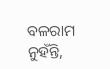ବଳରାମ ନୁହଁନ୍ତି,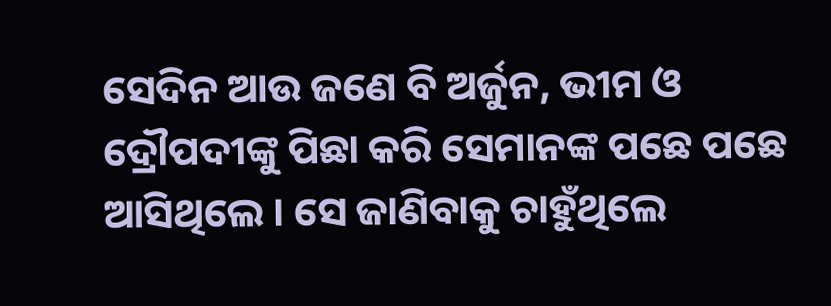ସେଦିନ ଆଉ ଜଣେ ବି ଅର୍ଜୁନ, ଭୀମ ଓ ଦ୍ରୌପଦୀଙ୍କୁ ପିଛା କରି ସେମାନଙ୍କ ପଛେ ପଛେ ଆସିଥିଲେ । ସେ ଜାଣିବାକୁ ଚାହୁଁଥିଲେ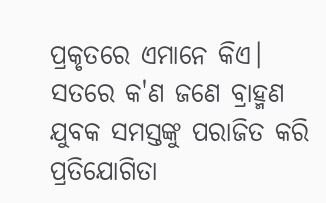ପ୍ରକୃତରେ ଏମାନେ କିଏ। ସତରେ କ'ଣ ଜଣେ ବ୍ରାହ୍ମଣ ଯୁବକ ସମସ୍ତଙ୍କୁ ପରାଜିତ କରି ପ୍ରତିଯୋଗିତା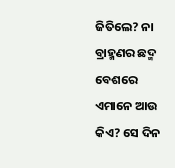ଜିତିଲେ? ନା ବ୍ରାହ୍ମଣର ଛଦ୍ମ ବେଶରେ ଏମାନେ ଆଉ କିଏ? ସେ ଦିନ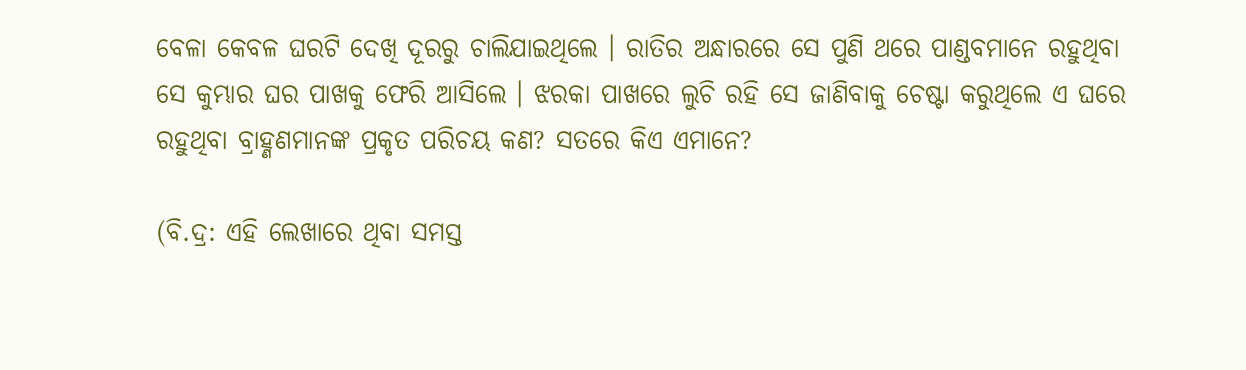ବେଳା କେବଳ ଘରଟି ଦେଖି ଦୂରରୁ ଚାଲିଯାଇଥିଲେ । ରାତିର ଅନ୍ଧାରରେ ସେ ପୁଣି ଥରେ ପାଣ୍ଡବମାନେ ରହୁଥିବା ସେ କୁମ୍ଭାର ଘର ପାଖକୁ ଫେରି ଆସିଲେ । ଝରକା ପାଖରେ ଲୁଚି ରହି ସେ ଜାଣିବାକୁ ଚେଷ୍ଟା କରୁଥିଲେ ଏ ଘରେ ରହୁଥିବା ବ୍ରାହ୍ଣଣମାନଙ୍କ ପ୍ରକୃତ ପରିଚୟ କଣ? ସତରେ କିଏ ଏମାନେ?

(ବି.ଦ୍ର: ଏହି ଲେଖାରେ ଥିବା ସମସ୍ତ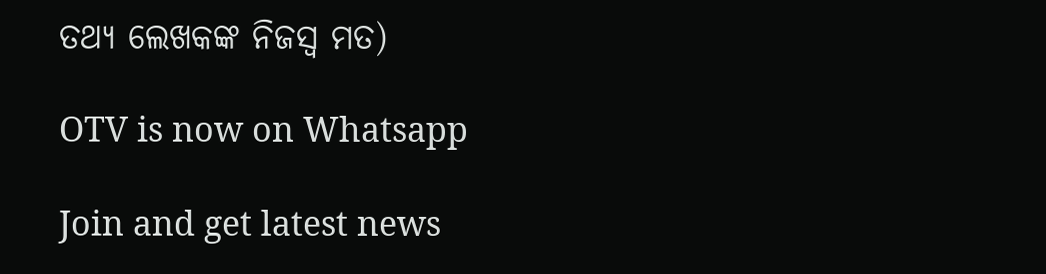ତଥ୍ୟ ଲେଖକଙ୍କ ନିଜସ୍ୱ ମତ)

OTV is now on Whatsapp

Join and get latest news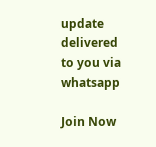update delivered to you via whatsapp

Join Now